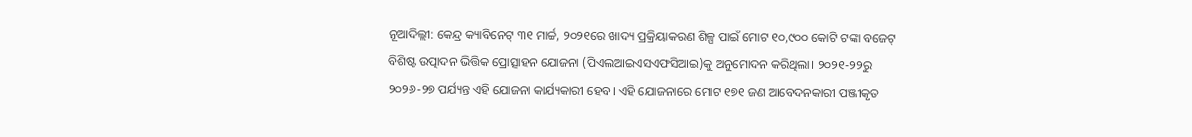ନୂଆଦିଲ୍ଲୀ: କେନ୍ଦ୍ର କ୍ୟାବିନେଟ୍ ୩୧ ମାର୍ଚ୍ଚ, ୨୦୨୧ରେ ଖାଦ୍ୟ ପ୍ରକ୍ରିୟାକରଣ ଶିଳ୍ପ ପାଇଁ ମୋଟ ୧୦,୯୦୦ କୋଟି ଟଙ୍କା ବଜେଟ୍ ବିଶିଷ୍ଟ ଉତ୍ପାଦନ ଭିତ୍ତିକ ପ୍ରୋତ୍ସାହନ ଯୋଜନା (ପିଏଲଆଇଏସଏଫସିଆଇ)କୁ ଅନୁମୋଦନ କରିଥିଲା। ୨୦୨୧-୨୨ରୁ ୨୦୨୬-୨୭ ପର୍ଯ୍ୟନ୍ତ ଏହି ଯୋଜନା କାର୍ଯ୍ୟକାରୀ ହେବ। ଏହି ଯୋଜନାରେ ମୋଟ ୧୭୧ ଜଣ ଆବେଦନକାରୀ ପଞ୍ଜୀକୃତ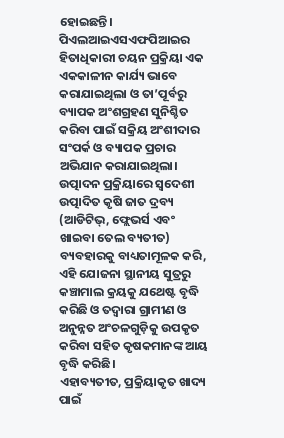ହୋଇଛନ୍ତି। ପିଏଲଆଇଏସଏଫପିଆଇର ହିତାଧିକାରୀ ଚୟନ ପ୍ରକ୍ରିୟା ଏକ ଏକକାଳୀନ କାର୍ଯ୍ୟ ଭାବେ କରାଯାଇଥିଲା ଓ ତା’ପୂର୍ବରୁ ବ୍ୟାପକ ଅଂଶଗ୍ରହଣ ସୁନିଶ୍ଚିତ କରିବା ପାଇଁ ସକ୍ରିୟ ଅଂଶୀଦାର ସଂପର୍କ ଓ ବ୍ୟାପକ ପ୍ରଚାର ଅଭିଯାନ କରାଯାଇଥିଲା।
ଉତ୍ପାଦନ ପ୍ରକ୍ରିୟାରେ ସ୍ୱଦେଶୀ ଉତ୍ପାଦିତ କୃଷି ଜାତ ଦ୍ରବ୍ୟ (ଆଡିଟିଭ୍, ଫ୍ଲେଭର୍ସ ଏବଂ ଖାଇବା ତେଲ ବ୍ୟତୀତ) ବ୍ୟବହାରକୁ ବାଧ୍ୟତାମୂଳକ କରି, ଏହି ଯୋଜନା ସ୍ଥାନୀୟ ସୁତ୍ରରୁ କଞ୍ଚାମାଲ କ୍ରୟକୁ ଯଥେଷ୍ଟ ବୃଦ୍ଧି କରିଛି ଓ ତଦ୍ବାରା ଗ୍ରାମୀଣ ଓ ଅନୁନ୍ନତ ଅଂଚଳଗୁଡ଼ିକୁ ଉପକୃତ କରିବା ସହିତ କୃଷକମାନଙ୍କ ଆୟ ବୃଦ୍ଧି କରିଛି।
ଏହାବ୍ୟତୀତ, ପ୍ରକ୍ରିୟାକୃତ ଖାଦ୍ୟ ପାଇଁ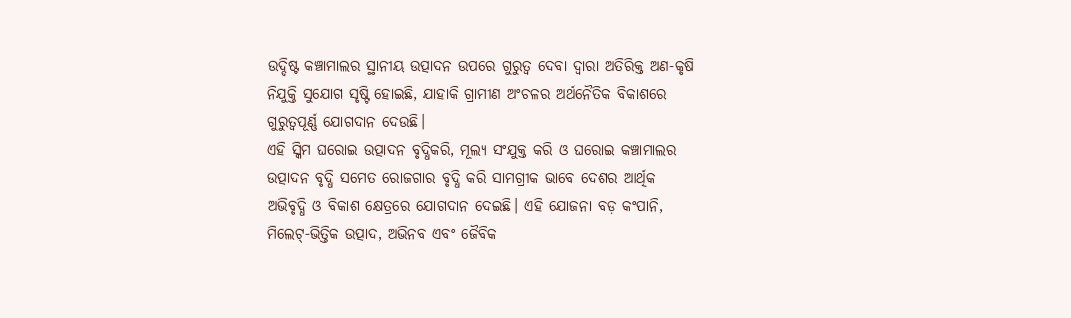ଉଦ୍ଦିଷ୍ଟ କଞ୍ଚାମାଲର ସ୍ଥାନୀୟ ଉତ୍ପାଦନ ଉପରେ ଗୁରୁତ୍ୱ ଦେବା ଦ୍ୱାରା ଅତିରିକ୍ତ ଅଣ-କୃଷି ନିଯୁକ୍ତି ସୁଯୋଗ ସୃଷ୍ଟି ହୋଇଛି, ଯାହାକି ଗ୍ରାମୀଣ ଅଂଚଳର ଅର୍ଥନୈତିକ ବିକାଶରେ ଗୁରୁତ୍ୱପୂର୍ଣ୍ଣ ଯୋଗଦାନ ଦେଉଛି।
ଏହି ସ୍କିମ ଘରୋଇ ଉତ୍ପାଦନ ବୃଦ୍ଧିକରି, ମୂଲ୍ୟ ସଂଯୁକ୍ତ କରି ଓ ଘରୋଇ କଞ୍ଚାମାଲର ଉତ୍ପାଦନ ବୃଦ୍ଧି ସମେତ ରୋଜଗାର ବୃଦ୍ଧି କରି ସାମଗ୍ରୀକ ଭାବେ ଦେଶର ଆର୍ଥିକ ଅଭିବୃଦ୍ଧି ଓ ବିକାଶ କ୍ଷେତ୍ରରେ ଯୋଗଦାନ ଦେଇଛି। ଏହି ଯୋଜନା ବଡ଼ କଂପାନି, ମିଲେଟ୍-ଭିତ୍ତିକ ଉତ୍ପାଦ, ଅଭିନବ ଏବଂ ଜୈବିକ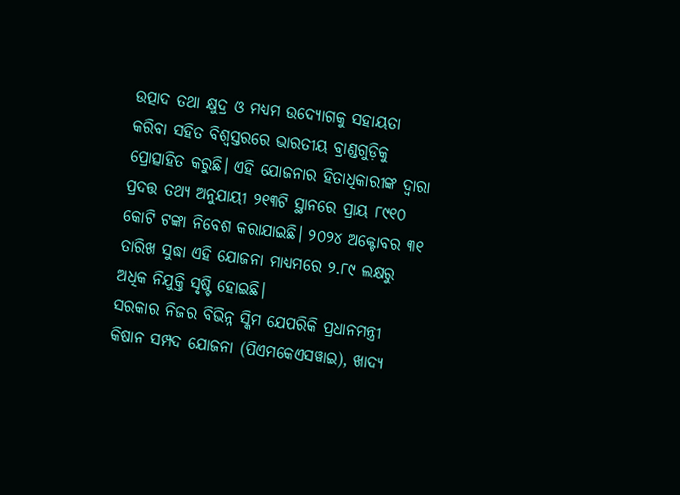ଉତ୍ପାଦ ତଥା କ୍ଷୁଦ୍ର ଓ ମଧ୍ୟମ ଉଦ୍ୟୋଗକୁ ସହାୟତା କରିବା ସହିତ ବିଶ୍ୱସ୍ତରରେ ଭାରତୀୟ ବ୍ରାଣ୍ଡଗୁଡ଼ିକୁ ପ୍ରୋତ୍ସାହିତ କରୁଛି। ଏହି ଯୋଜନାର ହିତାଧିକାରୀଙ୍କ ଦ୍ବାରା ପ୍ରଦତ୍ତ ତଥ୍ୟ ଅନୁଯାୟୀ ୨୧୩ଟି ସ୍ଥାନରେ ପ୍ରାୟ ୮୯୧୦ କୋଟି ଟଙ୍କା ନିବେଶ କରାଯାଇଛି। ୨୦୨୪ ଅକ୍ଟୋବର ୩୧ ତାରିଖ ସୁଦ୍ଧା ଏହି ଯୋଜନା ମାଧ୍ୟମରେ ୨.୮୯ ଲକ୍ଷରୁ ଅଧିକ ନିଯୁକ୍ତି ସୃଷ୍ଟି ହୋଇଛି।
ସରକାର ନିଜର ବିଭିନ୍ନ ସ୍କିମ ଯେପରିକି ପ୍ରଧାନମନ୍ତ୍ରୀ କିଷାନ ସମ୍ପଦ ଯୋଜନା (ପିଏମକେଏସୱାଇ), ଖାଦ୍ୟ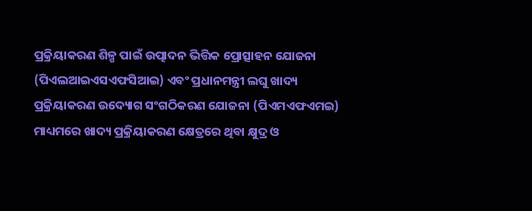ପ୍ରକ୍ରିୟାକରଣ ଶିଳ୍ପ ପାଇଁ ଉତ୍ପାଦନ ଭିତ୍ତିକ ପ୍ରୋତ୍ସାହନ ଯୋଜନା (ପିଏଲଆଇଏସଏଫସିଆଇ) ଏବଂ ପ୍ରଧାନମନ୍ତ୍ରୀ ଲଘୁ ଖାଦ୍ୟ ପ୍ରକ୍ରିୟାକରଣ ଉଦ୍ୟୋଗ ସଂଗଠିକରଣ ଯୋଜନା (ପିଏମଏଫଏମଇ) ମାଧ୍ୟମରେ ଖାଦ୍ୟ ପ୍ରକ୍ରିୟାକରଣ କ୍ଷେତ୍ରରେ ଥିବା କ୍ଷୁଦ୍ର ଓ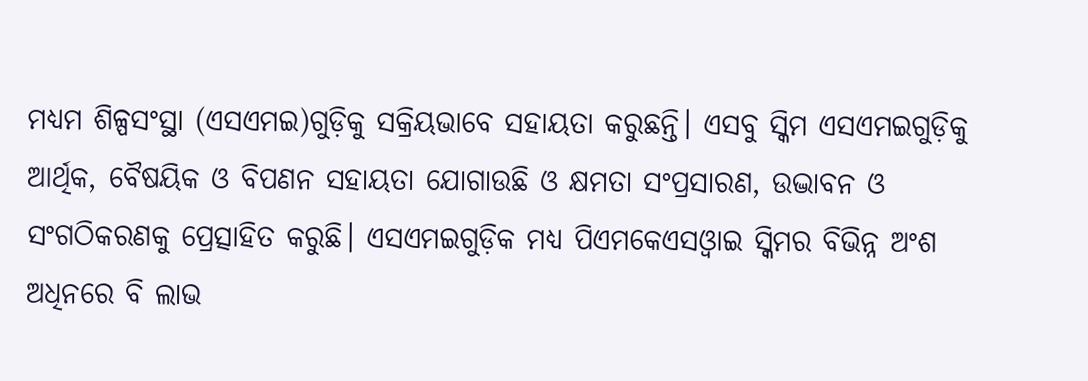ମଧ୍ୟମ ଶିଳ୍ପସଂସ୍ଥା (ଏସଏମଇ)ଗୁଡ଼ିକୁ ସକ୍ରିୟଭାବେ ସହାୟତା କରୁଛନ୍ତି। ଏସବୁ ସ୍କିମ ଏସଏମଇଗୁଡ଼ିକୁ ଆର୍ଥିକ, ବୈଷୟିକ ଓ ବିପଣନ ସହାୟତା ଯୋଗାଉଛି ଓ କ୍ଷମତା ସଂପ୍ରସାରଣ, ଉଦ୍ଭାବନ ଓ ସଂଗଠିକରଣକୁ ପ୍ରେତ୍ସାହିତ କରୁଛି। ଏସଏମଇଗୁଡ଼ିକ ମଧ୍ୟ ପିଏମକେଏସଓ୍ବାଇ ସ୍କିମର ବିଭିନ୍ନ ଅଂଶ ଅଧିନରେ ବି ଲାଭ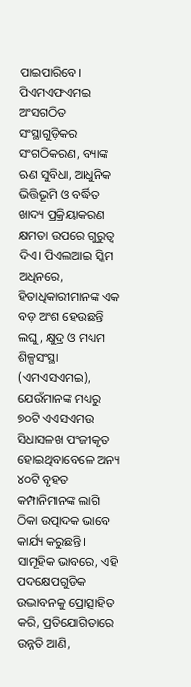ପାଇପାରିବେ।
ପିଏମଏଫଏମଇ ଅଂସଗଠିତ ସଂସ୍ଥାଗୁଡ଼ିକର ସଂଗଠିକରଣ, ବ୍ୟାଙ୍କ ଋଣ ସୁବିଧା, ଆଧୁନିକ ଭିତ୍ତିଭୂମି ଓ ବର୍ଦ୍ଧିତ ଖାଦ୍ୟ ପ୍ରକ୍ରିୟାକରଣ କ୍ଷମତା ଉପରେ ଗୁରୁତ୍ବ ଦିଏ। ପିଏଲଆଇ ସ୍କିମ ଅଧିନରେ, ହିତାଧିକାରୀମାନଙ୍କ ଏକ ବଡ଼ ଅଂଶ ହେଉଛନ୍ତି ଲଘୁ, କ୍ଷୁଦ୍ର ଓ ମଧ୍ୟମ ଶିଳ୍ପସଂସ୍ଥା (ଏମଏସଏମଇ), ଯେଉଁମାନଙ୍କ ମଧ୍ୟରୁ ୭୦ଟି ଏଏସଏମଉ ସିଧାସଳଖ ପଂଜୀକୃତ ହୋଇଥିବାବେଳେ ଅନ୍ୟ ୪୦ଟି ବୃହତ କମ୍ପାନିମାନଙ୍କ ଲାଗି ଠିକା ଉତ୍ପାଦକ ଭାବେ କାର୍ଯ୍ୟ କରୁଛନ୍ତି। ସାମୂହିକ ଭାବରେ, ଏହି ପଦକ୍ଷେପଗୁଡିକ ଉଦ୍ଭାବନକୁ ପ୍ରୋତ୍ସାହିତ କରି, ପ୍ରତିଯୋଗିତାରେ ଉନ୍ନତି ଆଣି,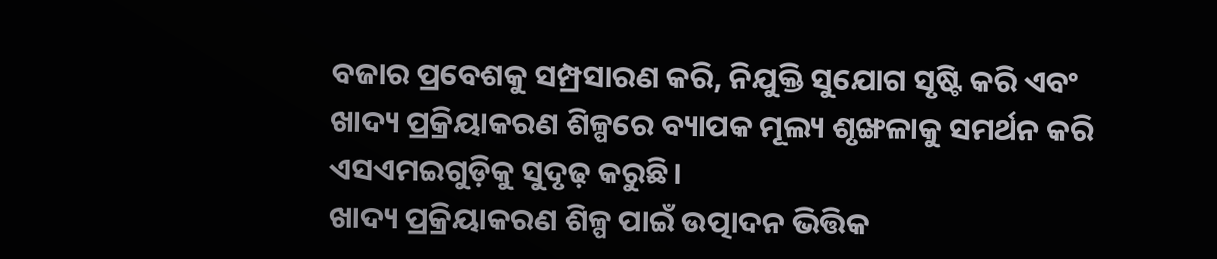ବଜାର ପ୍ରବେଶକୁ ସମ୍ପ୍ରସାରଣ କରି, ନିଯୁକ୍ତି ସୁଯୋଗ ସୃଷ୍ଟି କରି ଏବଂ ଖାଦ୍ୟ ପ୍ରକ୍ରିୟାକରଣ ଶିଳ୍ପରେ ବ୍ୟାପକ ମୂଲ୍ୟ ଶୃଙ୍ଖଳାକୁ ସମର୍ଥନ କରି ଏସଏମଇଗୁଡ଼ିକୁ ସୁଦୃଢ଼ କରୁଛି।
ଖାଦ୍ୟ ପ୍ରକ୍ରିୟାକରଣ ଶିଳ୍ପ ପାଇଁ ଉତ୍ପାଦନ ଭିତ୍ତିକ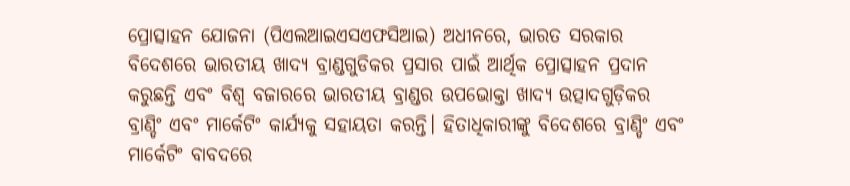ପ୍ରୋତ୍ସାହନ ଯୋଜନା (ପିଏଲଆଇଏସଏଫସିଆଇ) ଅଧୀନରେ, ଭାରତ ସରକାର ବିଦେଶରେ ଭାରତୀୟ ଖାଦ୍ୟ ବ୍ରାଣ୍ଡଗୁଡିକର ପ୍ରସାର ପାଇଁ ଆର୍ଥିକ ପ୍ରୋତ୍ସାହନ ପ୍ରଦାନ କରୁଛନ୍ତି ଏବଂ ବିଶ୍ୱ ବଜାରରେ ଭାରତୀୟ ବ୍ରାଣ୍ଡର ଉପଭୋକ୍ତା ଖାଦ୍ୟ ଉତ୍ପାଦଗୁଡ଼ିକର ବ୍ରାଣ୍ଡିଂ ଏବଂ ମାର୍କେଟିଂ କାର୍ଯ୍ୟକୁ ସହାୟତା କରନ୍ତି। ହିତାଧିକାରୀଙ୍କୁ ବିଦେଶରେ ବ୍ରାଣ୍ଡିଂ ଏବଂ ମାର୍କେଟିଂ ବାବଦରେ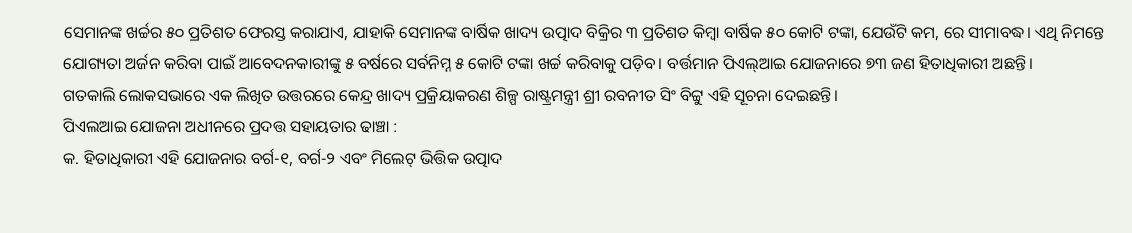ସେମାନଙ୍କ ଖର୍ଚ୍ଚର ୫୦ ପ୍ରତିଶତ ଫେରସ୍ତ କରାଯାଏ, ଯାହାକି ସେମାନଙ୍କ ବାର୍ଷିକ ଖାଦ୍ୟ ଉତ୍ପାଦ ବିକ୍ରିର ୩ ପ୍ରତିଶତ କିମ୍ବା ବାର୍ଷିକ ୫୦ କୋଟି ଟଙ୍କା, ଯେଉଁଟି କମ, ରେ ସୀମାବଦ୍ଧ। ଏଥି ନିମନ୍ତେ ଯୋଗ୍ୟତା ଅର୍ଜନ କରିବା ପାଇଁ ଆବେଦନକାରୀଙ୍କୁ ୫ ବର୍ଷରେ ସର୍ବନିମ୍ନ ୫ କୋଟି ଟଙ୍କା ଖର୍ଚ୍ଚ କରିବାକୁ ପଡ଼ିବ। ବର୍ତ୍ତମାନ ପିଏଲ୍ଆଇ ଯୋଜନାରେ ୭୩ ଜଣ ହିତାଧିକାରୀ ଅଛନ୍ତି।
ଗତକାଲି ଲୋକସଭାରେ ଏକ ଲିଖିତ ଉତ୍ତରରେ କେନ୍ଦ୍ର ଖାଦ୍ୟ ପ୍ରକ୍ରିୟାକରଣ ଶିଳ୍ପ ରାଷ୍ଟ୍ରମନ୍ତ୍ରୀ ଶ୍ରୀ ରବନୀତ ସିଂ ବିଟ୍ଟୁ ଏହି ସୂଚନା ଦେଇଛନ୍ତି।
ପିଏଲଆଇ ଯୋଜନା ଅଧୀନରେ ପ୍ରଦତ୍ତ ସହାୟତାର ଢାଞ୍ଚା :
କ. ହିତାଧିକାରୀ ଏହି ଯୋଜନାର ବର୍ଗ-୧, ବର୍ଗ-୨ ଏବଂ ମିଲେଟ୍ ଭିତ୍ତିକ ଉତ୍ପାଦ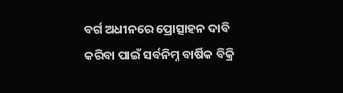ବର୍ଗ ଅଧୀନରେ ପ୍ରୋତ୍ସାହନ ଦାବି କରିବା ପାଇଁ ସର୍ବନିମ୍ନ ବାର୍ଷିକ ବିକ୍ରି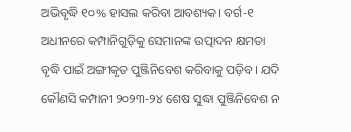ଅଭିବୃଦ୍ଧି ୧୦% ହାସଲ କରିବା ଆବଶ୍ୟକ। ବର୍ଗ-୧ ଅଧୀନରେ କମ୍ପାନିଗୁଡ଼ିକୁ ସେମାନଙ୍କ ଉତ୍ପାଦନ କ୍ଷମତା ବୃଦ୍ଧି ପାଇଁ ଅଙ୍ଗୀକୃତ ପୁଞ୍ଜିନିବେଶ କରିବାକୁ ପଡ଼ିବ। ଯଦି କୌଣସି କମ୍ପାନୀ ୨୦୨୩-୨୪ ଶେଷ ସୁଦ୍ଧା ପୁଞ୍ଜିନିବେଶ ନ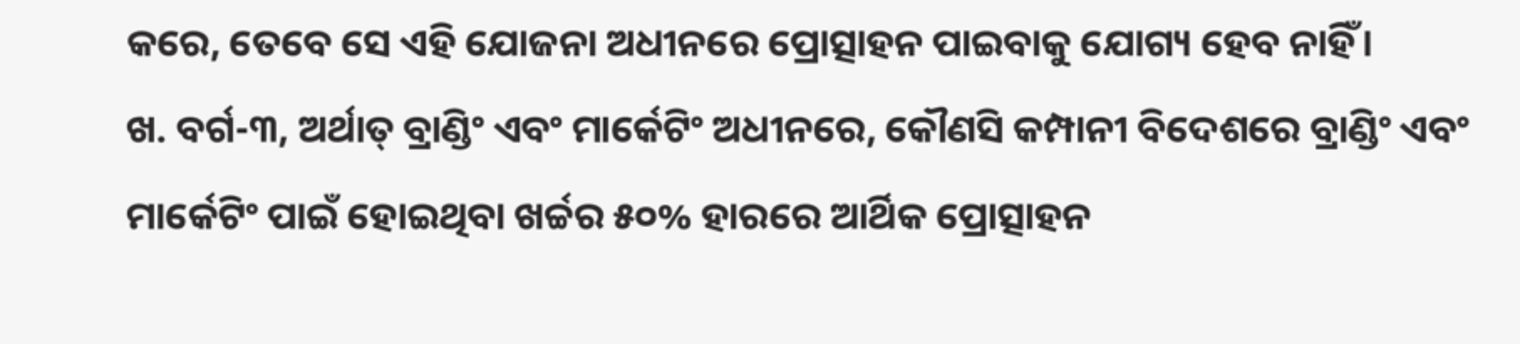କରେ, ତେବେ ସେ ଏହି ଯୋଜନା ଅଧୀନରେ ପ୍ରୋତ୍ସାହନ ପାଇବାକୁ ଯୋଗ୍ୟ ହେବ ନାହିଁ।
ଖ. ବର୍ଗ-୩, ଅର୍ଥାତ୍ ବ୍ରାଣ୍ଡିଂ ଏବଂ ମାର୍କେଟିଂ ଅଧୀନରେ, କୌଣସି କମ୍ପାନୀ ବିଦେଶରେ ବ୍ରାଣ୍ଡିଂ ଏବଂ ମାର୍କେଟିଂ ପାଇଁ ହୋଇଥିବା ଖର୍ଚ୍ଚର ୫୦% ହାରରେ ଆର୍ଥିକ ପ୍ରୋତ୍ସାହନ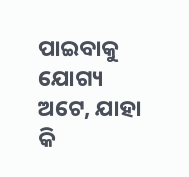ପାଇବାକୁ ଯୋଗ୍ୟ ଅଟେ, ଯାହା କି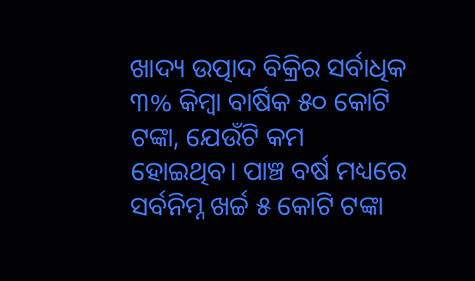ଖାଦ୍ୟ ଉତ୍ପାଦ ବିକ୍ରିର ସର୍ବାଧିକ ୩% କିମ୍ବା ବାର୍ଷିକ ୫୦ କୋଟି ଟଙ୍କା, ଯେଉଁଟି କମ ହୋଇଥିବ। ପାଞ୍ଚ ବର୍ଷ ମଧ୍ୟରେ ସର୍ବନିମ୍ନ ଖର୍ଚ୍ଚ ୫ କୋଟି ଟଙ୍କା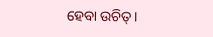ହେବା ଉଚିତ୍।